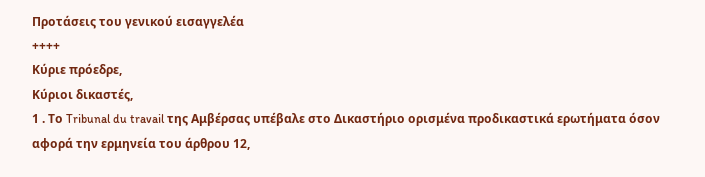Προτάσεις του γενικού εισαγγελέα
++++
Κύριε πρόεδρε,
Κύριοι δικαστές,
1 . Το Tribunal du travail της Αμβέρσας υπέβαλε στο Δικαστήριο ορισμένα προδικαστικά ερωτήματα όσον αφορά την ερμηνεία του άρθρου 12,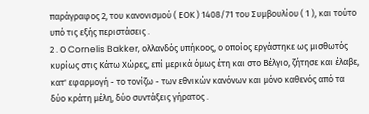παράγραφος 2, του κανονισμού ( ΕΟΚ ) 1408/71 του Συμβουλίου ( 1 ), και τούτο υπό τις εξής περιστάσεις .
2 . Ο Cornelis Bakker, ολλανδός υπήκοος, ο οποίος εργάστηκε ως μισθωτός κυρίως στις Κάτω Χώρες, επί μερικά όμως έτη και στο Βέλγιο, ζήτησε και έλαβε, κατ' εφαρμογή - το τονίζω - των εθνικών κανόνων και μόνο καθενός από τα δύο κράτη μέλη, δύο συντάξεις γήρατος .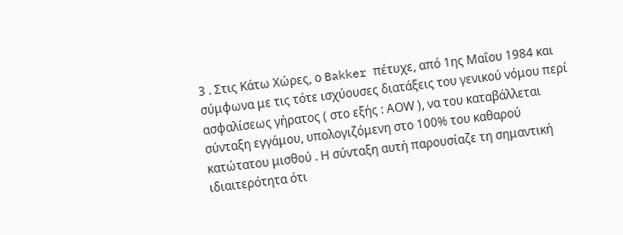3 . Στις Κάτω Χώρες, ο Bakker πέτυχε, από 1ης Μαΐου 1984 και σύμφωνα με τις τότε ισχύουσες διατάξεις του γενικού νόμου περί ασφαλίσεως γήρατος ( στο εξής : ΑΟW ), να του καταβάλλεται σύνταξη εγγάμου, υπολογιζόμενη στο 100% του καθαρού κατώτατου μισθού . Η σύνταξη αυτή παρουσίαζε τη σημαντική ιδιαιτερότητα ότι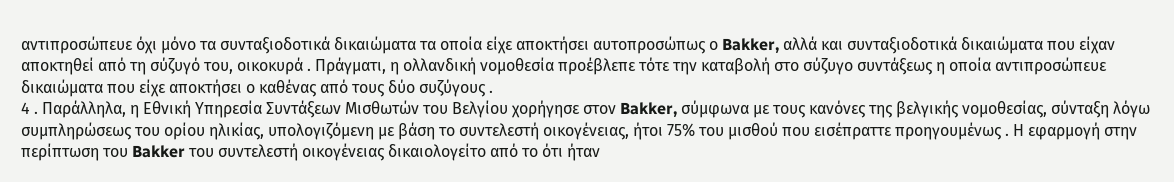αντιπροσώπευε όχι μόνο τα συνταξιοδοτικά δικαιώματα τα οποία είχε αποκτήσει αυτοπροσώπως ο Bakker, αλλά και συνταξιοδοτικά δικαιώματα που είχαν αποκτηθεί από τη σύζυγό του, οικοκυρά . Πράγματι, η ολλανδική νομοθεσία προέβλεπε τότε την καταβολή στο σύζυγο συντάξεως η οποία αντιπροσώπευε δικαιώματα που είχε αποκτήσει ο καθένας από τους δύο συζύγους .
4 . Παράλληλα, η Εθνική Υπηρεσία Συντάξεων Μισθωτών του Βελγίου χορήγησε στον Bakker, σύμφωνα με τους κανόνες της βελγικής νομοθεσίας, σύνταξη λόγω συμπληρώσεως του ορίου ηλικίας, υπολογιζόμενη με βάση το συντελεστή οικογένειας, ήτοι 75% του μισθού που εισέπραττε προηγουμένως . Η εφαρμογή στην περίπτωση του Bakker του συντελεστή οικογένειας δικαιολογείτο από το ότι ήταν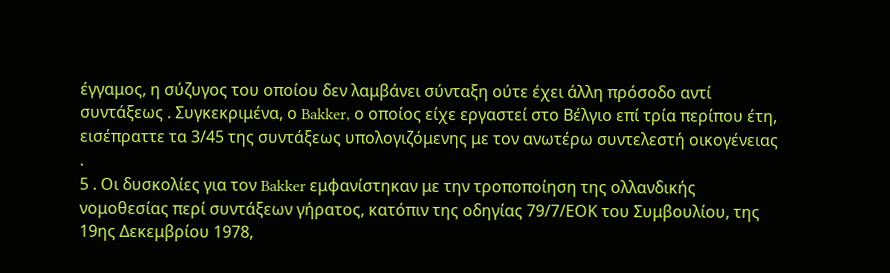έγγαμος, η σύζυγος του οποίου δεν λαμβάνει σύνταξη ούτε έχει άλλη πρόσοδο αντί συντάξεως . Συγκεκριμένα, ο Bakker, ο οποίος είχε εργαστεί στο Βέλγιο επί τρία περίπου έτη, εισέπραττε τα 3/45 της συντάξεως υπολογιζόμενης με τον ανωτέρω συντελεστή οικογένειας .
5 . Οι δυσκολίες για τον Bakker εμφανίστηκαν με την τροποποίηση της ολλανδικής νομοθεσίας περί συντάξεων γήρατος, κατόπιν της οδηγίας 79/7/ΕΟΚ του Συμβουλίου, της 19ης Δεκεμβρίου 1978,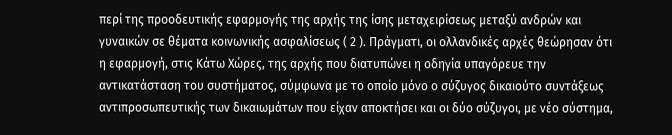περί της προοδευτικής εφαρμογής της αρχής της ίσης μεταχειρίσεως μεταξύ ανδρών και γυναικών σε θέματα κοινωνικής ασφαλίσεως ( 2 ). Πράγματι, οι ολλανδικές αρχές θεώρησαν ότι η εφαρμογή, στις Κάτω Χώρες, της αρχής που διατυπώνει η οδηγία υπαγόρευε την αντικατάσταση του συστήματος, σύμφωνα με το οποίο μόνο ο σύζυγος δικαιούτο συντάξεως αντιπροσωπευτικής των δικαιωμάτων που είχαν αποκτήσει και οι δύο σύζυγοι, με νέο σύστημα,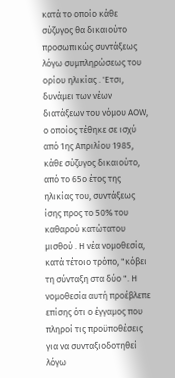κατά το οποίο κάθε σύζυγος θα δικαιούτο προσωπικώς συντάξεως λόγω συμπληρώσεως του ορίου ηλικίας . 'Ετσι, δυνάμει των νέων διατάξεων του νόμου ΑΟW, ο οποίος τέθηκε σε ισχύ από 1ης Απριλίου 1985, κάθε σύζυγος δικαιούτο, από το 65ο έτος της ηλικίας του, συντάξεως ίσης προς το 50% του καθαρού κατώτατου μισθού . Η νέα νομοθεσία, κατά τέτοιο τρόπο, "κόβει τη σύνταξη στα δύο ". Η νομοθεσία αυτή προέβλεπε επίσης ότι ο έγγαμος που πληροί τις προϋποθέσεις για να συνταξιοδοτηθεί λόγω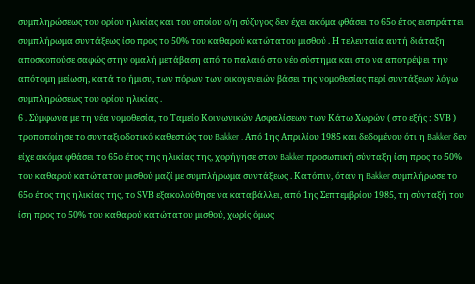συμπληρώσεως του ορίου ηλικίας και του οποίου ο/η σύζυγος δεν έχει ακόμα φθάσει το 65ο έτος εισπράττει συμπλήρωμα συντάξεως ίσο προς το 50% του καθαρού κατώτατου μισθού . Η τελευταία αυτή διάταξη αποσκοπούσε σαφώς στην ομαλή μετάβαση από το παλαιό στο νέο σύστημα και στο να αποτρέψει την απότομη μείωση, κατά το ήμισυ, των πόρων των οικογενειών βάσει της νομοθεσίας περί συντάξεων λόγω συμπληρώσεως του ορίου ηλικίας .
6 . Σύμφωνα με τη νέα νομοθεσία, το Ταμείο Κοινωνικών Ασφαλίσεων των Κάτω Χωρών ( στο εξής : SVΒ ) τροποποίησε το συνταξιοδοτικό καθεστώς του Bakker . Από 1ης Απριλίου 1985 και δεδομένου ότι η Bakker δεν είχε ακόμα φθάσει το 65ο έτος της ηλικίας της, χορήγησε στον Bakker προσωπική σύνταξη ίση προς το 50% του καθαρού κατώτατου μισθού μαζί με συμπλήρωμα συντάξεως . Κατόπιν, όταν η Bakker συμπλήρωσε το 65ο έτος της ηλικίας της, το SVΒ εξακολούθησε να καταβάλλει, από 1ης Σεπτεμβρίου 1985, τη σύνταξή του ίση προς το 50% του καθαρού κατώτατου μισθού, χωρίς όμως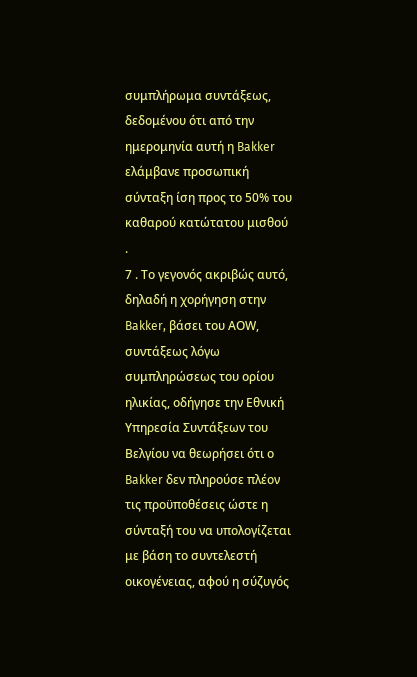συμπλήρωμα συντάξεως, δεδομένου ότι από την ημερομηνία αυτή η Bakker ελάμβανε προσωπική σύνταξη ίση προς το 50% του καθαρού κατώτατου μισθού .
7 . Το γεγονός ακριβώς αυτό, δηλαδή η χορήγηση στην Bakker, βάσει του ΑΟW, συντάξεως λόγω συμπληρώσεως του ορίου ηλικίας, οδήγησε την Εθνική Υπηρεσία Συντάξεων του Βελγίου να θεωρήσει ότι ο Bakker δεν πληρούσε πλέον τις προϋποθέσεις ώστε η σύνταξή του να υπολογίζεται με βάση το συντελεστή οικογένειας, αφού η σύζυγός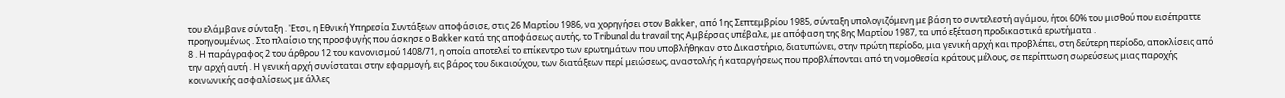του ελάμβανε σύνταξη . 'Ετσι, η Εθνική Υπηρεσία Συντάξεων αποφάσισε, στις 26 Μαρτίου 1986, να χορηγήσει στον Bakker, από 1ης Σεπτεμβρίου 1985, σύνταξη υπολογιζόμενη με βάση το συντελεστή αγάμου, ήτοι 60% του μισθού που εισέπραττε προηγουμένως . Στο πλαίσιο της προσφυγής που άσκησε ο Bakker κατά της αποφάσεως αυτής, το Tribunal du travail της Αμβέρσας υπέβαλε, με απόφαση της 8ης Μαρτίου 1987, τα υπό εξέταση προδικαστικά ερωτήματα .
8 . Η παράγραφος 2 του άρθρου 12 του κανονισμού 1408/71, η οποία αποτελεί το επίκεντρο των ερωτημάτων που υποβλήθηκαν στο Δικαστήριο, διατυπώνει, στην πρώτη περίοδο, μια γενική αρχή και προβλέπει, στη δεύτερη περίοδο, αποκλίσεις από την αρχή αυτή . Η γενική αρχή συνίσταται στην εφαρμογή, εις βάρος του δικαιούχου, των διατάξεων περί μειώσεως, αναστολής ή καταργήσεως που προβλέπονται από τη νομοθεσία κράτους μέλους, σε περίπτωση σωρεύσεως μιας παροχής κοινωνικής ασφαλίσεως με άλλες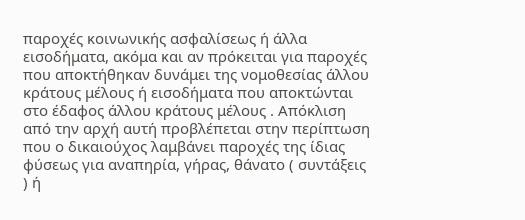παροχές κοινωνικής ασφαλίσεως ή άλλα εισοδήματα, ακόμα και αν πρόκειται για παροχές που αποκτήθηκαν δυνάμει της νομοθεσίας άλλου κράτους μέλους ή εισοδήματα που αποκτώνται στο έδαφος άλλου κράτους μέλους . Απόκλιση από την αρχή αυτή προβλέπεται στην περίπτωση που ο δικαιούχος λαμβάνει παροχές της ίδιας φύσεως για αναπηρία, γήρας, θάνατο ( συντάξεις ) ή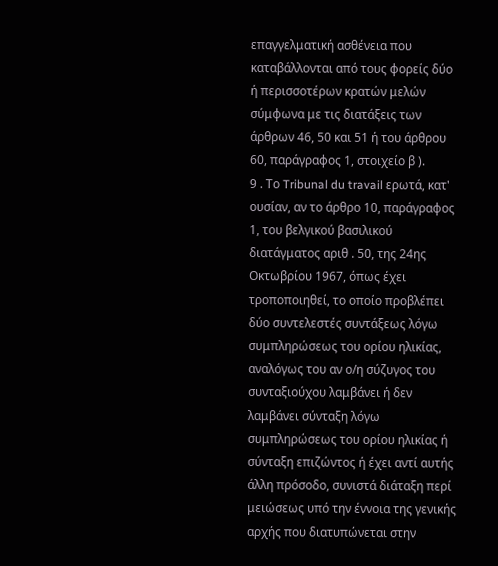επαγγελματική ασθένεια που καταβάλλονται από τους φορείς δύο ή περισσοτέρων κρατών μελών σύμφωνα με τις διατάξεις των άρθρων 46, 50 και 51 ή του άρθρου 60, παράγραφος 1, στοιχείο β ).
9 . Το Tribunal du travail ερωτά, κατ' ουσίαν, αν το άρθρο 10, παράγραφος 1, του βελγικού βασιλικού διατάγματος αριθ . 50, της 24ης Οκτωβρίου 1967, όπως έχει τροποποιηθεί, το οποίο προβλέπει δύο συντελεστές συντάξεως λόγω συμπληρώσεως του ορίου ηλικίας, αναλόγως του αν ο/η σύζυγος του συνταξιούχου λαμβάνει ή δεν λαμβάνει σύνταξη λόγω συμπληρώσεως του ορίου ηλικίας ή σύνταξη επιζώντος ή έχει αντί αυτής άλλη πρόσοδο, συνιστά διάταξη περί μειώσεως υπό την έννοια της γενικής αρχής που διατυπώνεται στην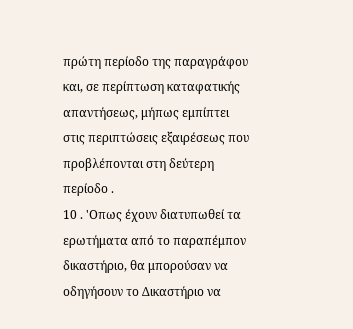πρώτη περίοδο της παραγράφου και, σε περίπτωση καταφατικής απαντήσεως, μήπως εμπίπτει στις περιπτώσεις εξαιρέσεως που προβλέπονται στη δεύτερη περίοδο .
10 . 'Οπως έχουν διατυπωθεί τα ερωτήματα από το παραπέμπον δικαστήριο, θα μπορούσαν να οδηγήσουν το Δικαστήριο να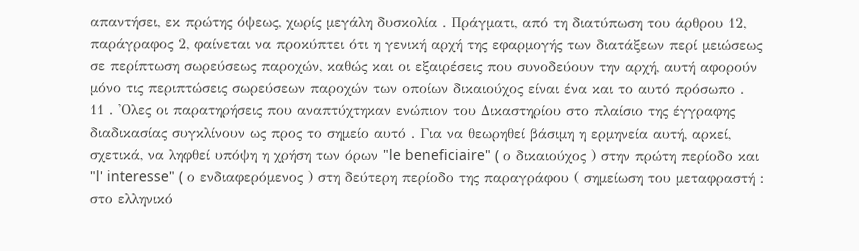απαντήσει, εκ πρώτης όψεως, χωρίς μεγάλη δυσκολία . Πράγματι, από τη διατύπωση του άρθρου 12, παράγραφος 2, φαίνεται να προκύπτει ότι η γενική αρχή της εφαρμογής των διατάξεων περί μειώσεως σε περίπτωση σωρεύσεως παροχών, καθώς και οι εξαιρέσεις που συνοδεύουν την αρχή, αυτή αφορούν μόνο τις περιπτώσεις σωρεύσεων παροχών των οποίων δικαιούχος είναι ένα και το αυτό πρόσωπο .
11 . 'Ολες οι παρατηρήσεις που αναπτύχτηκαν ενώπιον του Δικαστηρίου στο πλαίσιο της έγγραφης διαδικασίας συγκλίνουν ως προς το σημείο αυτό . Για να θεωρηθεί βάσιμη η ερμηνεία αυτή, αρκεί, σχετικά, να ληφθεί υπόψη η χρήση των όρων "le beneficiaire" ( ο δικαιούχος ) στην πρώτη περίοδο και "l' interesse" ( ο ενδιαφερόμενος ) στη δεύτερη περίοδο της παραγράφου ( σημείωση του μεταφραστή : στο ελληνικό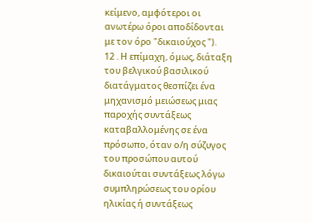κείμενο, αμφότεροι οι ανωτέρω όροι αποδίδονται με τον όρο "δικαιούχος ").
12 . Η επίμαχη, όμως, διάταξη του βελγικού βασιλικού διατάγματος θεσπίζει ένα μηχανισμό μειώσεως μιας παροχής συντάξεως καταβαλλομένης σε ένα πρόσωπο, όταν ο/η σύζυγος του προσώπου αυτού δικαιούται συντάξεως λόγω συμπληρώσεως του ορίου ηλικίας ή συντάξεως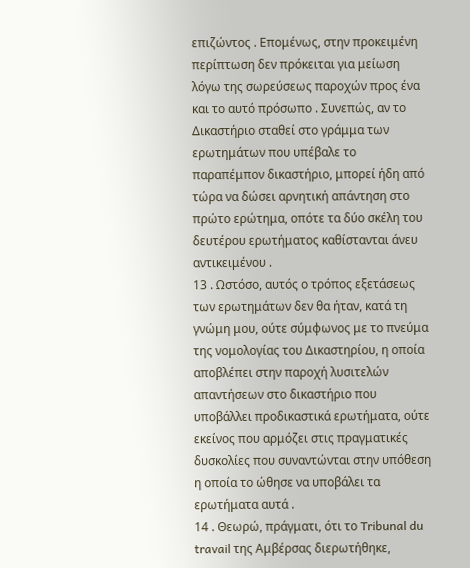επιζώντος . Επομένως, στην προκειμένη περίπτωση δεν πρόκειται για μείωση λόγω της σωρεύσεως παροχών προς ένα και το αυτό πρόσωπο . Συνεπώς, αν το Δικαστήριο σταθεί στο γράμμα των ερωτημάτων που υπέβαλε το παραπέμπον δικαστήριο, μπορεί ήδη από τώρα να δώσει αρνητική απάντηση στο πρώτο ερώτημα, οπότε τα δύο σκέλη του δευτέρου ερωτήματος καθίστανται άνευ αντικειμένου .
13 . Ωστόσο, αυτός ο τρόπος εξετάσεως των ερωτημάτων δεν θα ήταν, κατά τη γνώμη μου, ούτε σύμφωνος με το πνεύμα της νομολογίας του Δικαστηρίου, η οποία αποβλέπει στην παροχή λυσιτελών απαντήσεων στο δικαστήριο που υποβάλλει προδικαστικά ερωτήματα, ούτε εκείνος που αρμόζει στις πραγματικές δυσκολίες που συναντώνται στην υπόθεση η οποία το ώθησε να υποβάλει τα ερωτήματα αυτά .
14 . Θεωρώ, πράγματι, ότι το Tribunal du travail της Αμβέρσας διερωτήθηκε,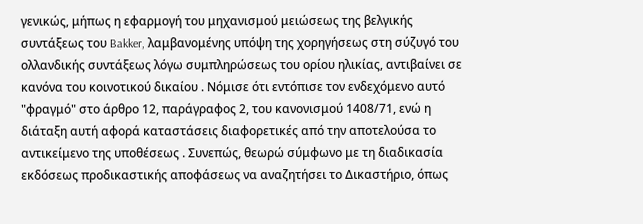γενικώς, μήπως η εφαρμογή του μηχανισμού μειώσεως της βελγικής συντάξεως του Bakker, λαμβανομένης υπόψη της χορηγήσεως στη σύζυγό του ολλανδικής συντάξεως λόγω συμπληρώσεως του ορίου ηλικίας, αντιβαίνει σε κανόνα του κοινοτικού δικαίου . Νόμισε ότι εντόπισε τον ενδεχόμενο αυτό "φραγμό" στο άρθρο 12, παράγραφος 2, του κανονισμού 1408/71, ενώ η διάταξη αυτή αφορά καταστάσεις διαφορετικές από την αποτελούσα το αντικείμενο της υποθέσεως . Συνεπώς, θεωρώ σύμφωνο με τη διαδικασία εκδόσεως προδικαστικής αποφάσεως να αναζητήσει το Δικαστήριο, όπως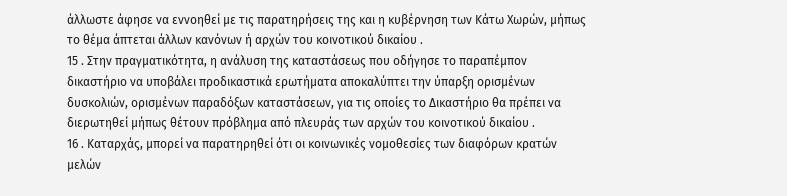άλλωστε άφησε να εννοηθεί με τις παρατηρήσεις της και η κυβέρνηση των Κάτω Χωρών, μήπως το θέμα άπτεται άλλων κανόνων ή αρχών του κοινοτικού δικαίου .
15 . Στην πραγματικότητα, η ανάλυση της καταστάσεως που οδήγησε το παραπέμπον δικαστήριο να υποβάλει προδικαστικά ερωτήματα αποκαλύπτει την ύπαρξη ορισμένων δυσκολιών, ορισμένων παραδόξων καταστάσεων, για τις οποίες το Δικαστήριο θα πρέπει να διερωτηθεί μήπως θέτουν πρόβλημα από πλευράς των αρχών του κοινοτικού δικαίου .
16 . Καταρχάς, μπορεί να παρατηρηθεί ότι οι κοινωνικές νομοθεσίες των διαφόρων κρατών μελών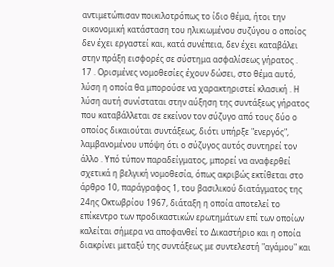αντιμετώπισαν ποικιλοτρόπως το ίδιο θέμα, ήτοι την οικονομική κατάσταση του ηλικιωμένου συζύγου ο οποίος δεν έχει εργαστεί και, κατά συνέπεια, δεν έχει καταβάλει στην πράξη εισφορές σε σύστημα ασφαλίσεως γήρατος .
17 . Ορισμένες νομοθεσίες έχουν δώσει, στο θέμα αυτό, λύση η οποία θα μπορούσε να χαρακτηριστεί κλασική . Η λύση αυτή συνίσταται στην αύξηση της συντάξεως γήρατος που καταβάλλεται σε εκείνον τον σύζυγο από τους δύο ο οποίος δικαιούται συντάξεως, διότι υπήρξε "ενεργός", λαμβανομένου υπόψη ότι ο σύζυγος αυτός συντηρεί τον άλλο . Υπό τύπον παραδείγματος, μπορεί να αναφερθεί σχετικά η βελγική νομοθεσία, όπως ακριβώς εκτίθεται στο άρθρο 10, παράγραφος 1, του βασιλικού διατάγματος της 24ης Οκτωβρίου 1967, διάταξη η οποία αποτελεί το επίκεντρο των προδικαστικών ερωτημάτων επί των οποίων καλείται σήμερα να αποφανθεί το Δικαστήριο και η οποία διακρίνει μεταξύ της συντάξεως με συντελεστή "αγάμου" και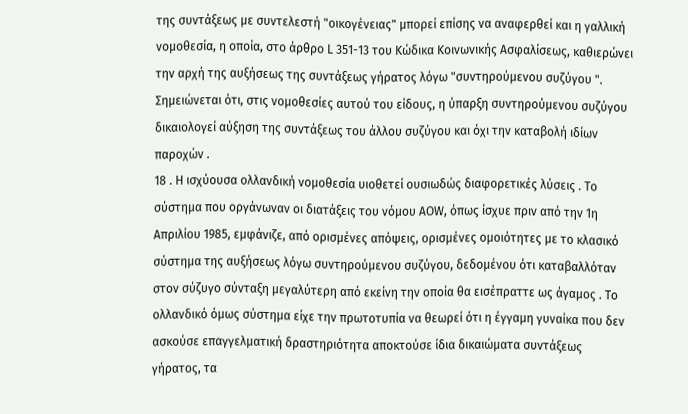της συντάξεως με συντελεστή "οικογένειας" μπορεί επίσης να αναφερθεί και η γαλλική νομοθεσία, η οποία, στο άρθρο L 351-13 του Κώδικα Κοινωνικής Ασφαλίσεως, καθιερώνει την αρχή της αυξήσεως της συντάξεως γήρατος λόγω "συντηρούμενου συζύγου ". Σημειώνεται ότι, στις νομοθεσίες αυτού του είδους, η ύπαρξη συντηρούμενου συζύγου δικαιολογεί αύξηση της συντάξεως του άλλου συζύγου και όχι την καταβολή ιδίων παροχών .
18 . Η ισχύουσα ολλανδική νομοθεσία υιοθετεί ουσιωδώς διαφορετικές λύσεις . Το σύστημα που οργάνωναν οι διατάξεις του νόμου ΑΟW, όπως ίσχυε πριν από την 1η Απριλίου 1985, εμφάνιζε, από ορισμένες απόψεις, ορισμένες ομοιότητες με το κλασικό σύστημα της αυξήσεως λόγω συντηρούμενου συζύγου, δεδομένου ότι καταβαλλόταν στον σύζυγο σύνταξη μεγαλύτερη από εκείνη την οποία θα εισέπραττε ως άγαμος . Το ολλανδικό όμως σύστημα είχε την πρωτοτυπία να θεωρεί ότι η έγγαμη γυναίκα που δεν ασκούσε επαγγελματική δραστηριότητα αποκτούσε ίδια δικαιώματα συντάξεως γήρατος, τα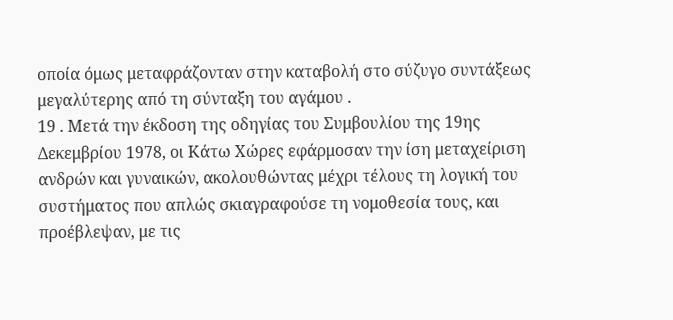οποία όμως μεταφράζονταν στην καταβολή στο σύζυγο συντάξεως μεγαλύτερης από τη σύνταξη του αγάμου .
19 . Μετά την έκδοση της οδηγίας του Συμβουλίου της 19ης Δεκεμβρίου 1978, οι Κάτω Χώρες εφάρμοσαν την ίση μεταχείριση ανδρών και γυναικών, ακολουθώντας μέχρι τέλους τη λογική του συστήματος που απλώς σκιαγραφούσε τη νομοθεσία τους, και προέβλεψαν, με τις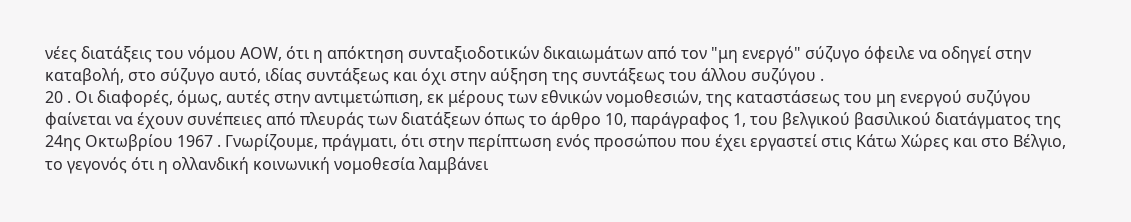νέες διατάξεις του νόμου ΑΟW, ότι η απόκτηση συνταξιοδοτικών δικαιωμάτων από τον "μη ενεργό" σύζυγο όφειλε να οδηγεί στην καταβολή, στο σύζυγο αυτό, ιδίας συντάξεως και όχι στην αύξηση της συντάξεως του άλλου συζύγου .
20 . Οι διαφορές, όμως, αυτές στην αντιμετώπιση, εκ μέρους των εθνικών νομοθεσιών, της καταστάσεως του μη ενεργού συζύγου φαίνεται να έχουν συνέπειες από πλευράς των διατάξεων όπως το άρθρο 10, παράγραφος 1, του βελγικού βασιλικού διατάγματος της 24ης Οκτωβρίου 1967 . Γνωρίζουμε, πράγματι, ότι στην περίπτωση ενός προσώπου που έχει εργαστεί στις Κάτω Χώρες και στο Βέλγιο, το γεγονός ότι η ολλανδική κοινωνική νομοθεσία λαμβάνει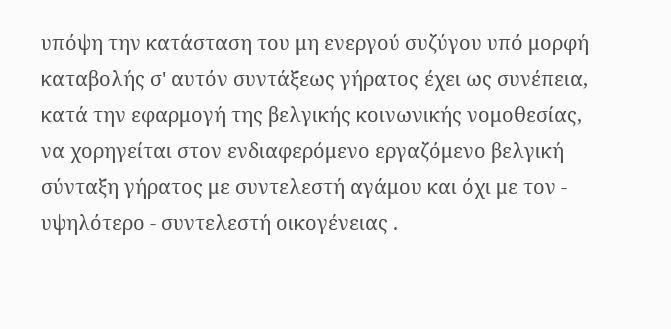υπόψη την κατάσταση του μη ενεργού συζύγου υπό μορφή καταβολής σ' αυτόν συντάξεως γήρατος έχει ως συνέπεια, κατά την εφαρμογή της βελγικής κοινωνικής νομοθεσίας, να χορηγείται στον ενδιαφερόμενο εργαζόμενο βελγική σύνταξη γήρατος με συντελεστή αγάμου και όχι με τον - υψηλότερο - συντελεστή οικογένειας .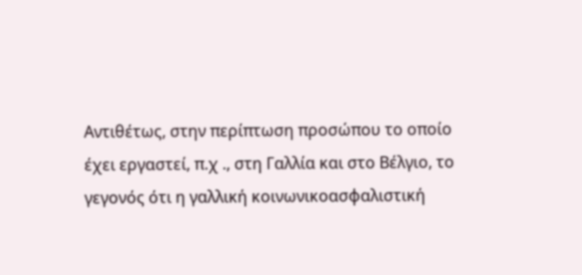Αντιθέτως, στην περίπτωση προσώπου το οποίο έχει εργαστεί, π.χ ., στη Γαλλία και στο Βέλγιο, το γεγονός ότι η γαλλική κοινωνικοασφαλιστική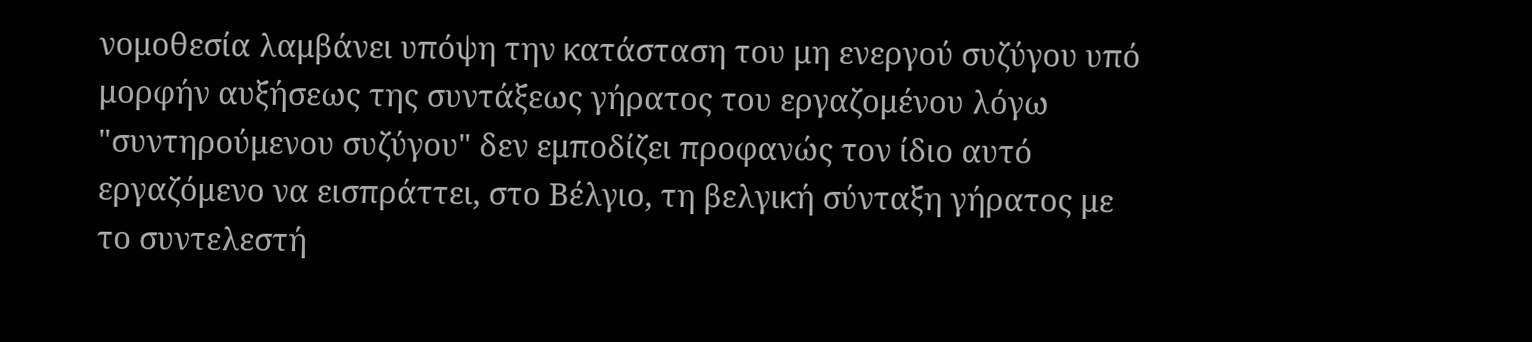νομοθεσία λαμβάνει υπόψη την κατάσταση του μη ενεργού συζύγου υπό μορφήν αυξήσεως της συντάξεως γήρατος του εργαζομένου λόγω "συντηρούμενου συζύγου" δεν εμποδίζει προφανώς τον ίδιο αυτό εργαζόμενο να εισπράττει, στο Βέλγιο, τη βελγική σύνταξη γήρατος με το συντελεστή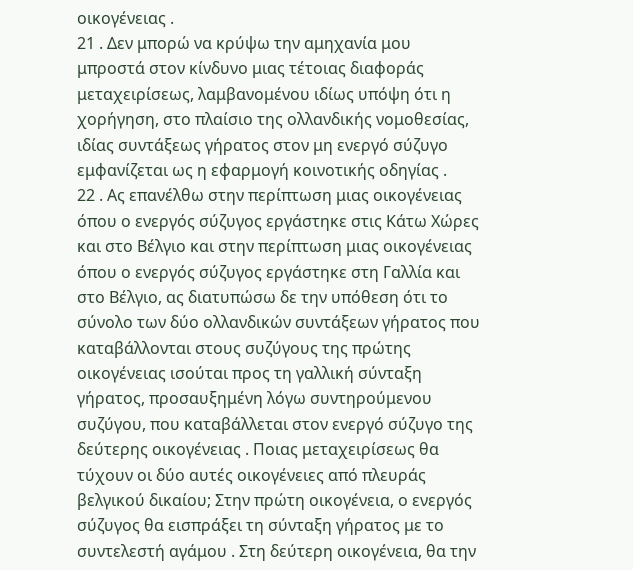οικογένειας .
21 . Δεν μπορώ να κρύψω την αμηχανία μου μπροστά στον κίνδυνο μιας τέτοιας διαφοράς μεταχειρίσεως, λαμβανομένου ιδίως υπόψη ότι η χορήγηση, στο πλαίσιο της ολλανδικής νομοθεσίας, ιδίας συντάξεως γήρατος στον μη ενεργό σύζυγο εμφανίζεται ως η εφαρμογή κοινοτικής οδηγίας .
22 . Ας επανέλθω στην περίπτωση μιας οικογένειας όπου ο ενεργός σύζυγος εργάστηκε στις Κάτω Χώρες και στο Βέλγιο και στην περίπτωση μιας οικογένειας όπου ο ενεργός σύζυγος εργάστηκε στη Γαλλία και στο Βέλγιο, ας διατυπώσω δε την υπόθεση ότι το σύνολο των δύο ολλανδικών συντάξεων γήρατος που καταβάλλονται στους συζύγους της πρώτης οικογένειας ισούται προς τη γαλλική σύνταξη γήρατος, προσαυξημένη λόγω συντηρούμενου συζύγου, που καταβάλλεται στον ενεργό σύζυγο της δεύτερης οικογένειας . Ποιας μεταχειρίσεως θα τύχουν οι δύο αυτές οικογένειες από πλευράς βελγικού δικαίου; Στην πρώτη οικογένεια, ο ενεργός σύζυγος θα εισπράξει τη σύνταξη γήρατος με το συντελεστή αγάμου . Στη δεύτερη οικογένεια, θα την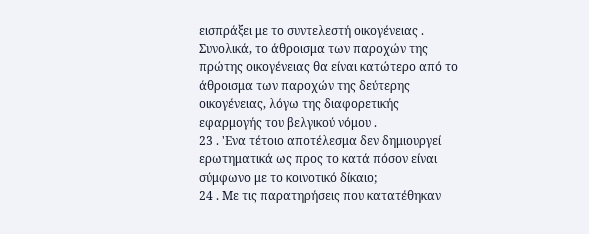εισπράξει με το συντελεστή οικογένειας . Συνολικά, το άθροισμα των παροχών της πρώτης οικογένειας θα είναι κατώτερο από το άθροισμα των παροχών της δεύτερης οικογένειας, λόγω της διαφορετικής εφαρμογής του βελγικού νόμου .
23 . 'Ενα τέτοιο αποτέλεσμα δεν δημιουργεί ερωτηματικά ως προς το κατά πόσον είναι σύμφωνο με το κοινοτικό δίκαιο;
24 . Με τις παρατηρήσεις που κατατέθηκαν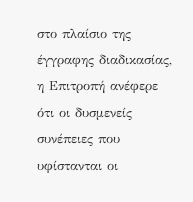στο πλαίσιο της έγγραφης διαδικασίας, η Επιτροπή ανέφερε ότι οι δυσμενείς συνέπειες που υφίστανται οι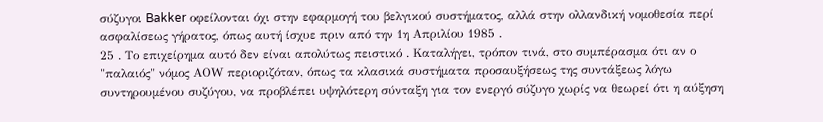σύζυγοι Bakker οφείλονται όχι στην εφαρμογή του βελγικού συστήματος, αλλά στην ολλανδική νομοθεσία περί ασφαλίσεως γήρατος, όπως αυτή ίσχυε πριν από την 1η Απριλίου 1985 .
25 . Το επιχείρημα αυτό δεν είναι απολύτως πειστικό . Καταλήγει, τρόπον τινά, στο συμπέρασμα ότι αν ο "παλαιός" νόμος ΑΟW περιοριζόταν, όπως τα κλασικά συστήματα προσαυξήσεως της συντάξεως λόγω συντηρουμένου συζύγου, να προβλέπει υψηλότερη σύνταξη για τον ενεργό σύζυγο χωρίς να θεωρεί ότι η αύξηση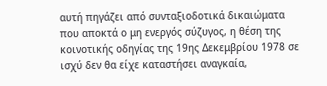αυτή πηγάζει από συνταξιοδοτικά δικαιώματα που αποκτά ο μη ενεργός σύζυγος, η θέση της κοινοτικής οδηγίας της 19ης Δεκεμβρίου 1978 σε ισχύ δεν θα είχε καταστήσει αναγκαία,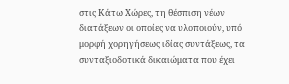στις Κάτω Χώρες, τη θέσπιση νέων διατάξεων οι οποίες να υλοποιούν, υπό μορφή χορηγήσεως ιδίας συντάξεως, τα συνταξιοδοτικά δικαιώματα που έχει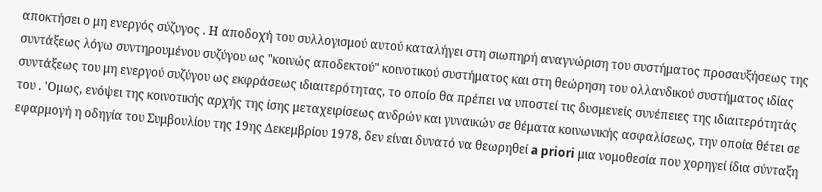αποκτήσει ο μη ενεργός σύζυγος . Η αποδοχή του συλλογισμού αυτού καταλήγει στη σιωπηρή αναγνώριση του συστήματος προσαυξήσεως της συντάξεως λόγω συντηρουμένου συζύγου ως "κοινώς αποδεκτού" κοινοτικού συστήματος και στη θεώρηση του ολλανδικού συστήματος ιδίας συντάξεως του μη ενεργού συζύγου ως εκφράσεως ιδιαιτερότητας, το οποίο θα πρέπει να υποστεί τις δυσμενείς συνέπειες της ιδιαιτερότητάς του . 'Ομως, ενόψει της κοινοτικής αρχής της ίσης μεταχειρίσεως ανδρών και γυναικών σε θέματα κοινωνικής ασφαλίσεως, την οποία θέτει σε εφαρμογή η οδηγία του Συμβουλίου της 19ης Δεκεμβρίου 1978, δεν είναι δυνατό να θεωρηθεί a priori μια νομοθεσία που χορηγεί ίδια σύνταξη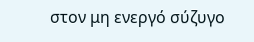στον μη ενεργό σύζυγο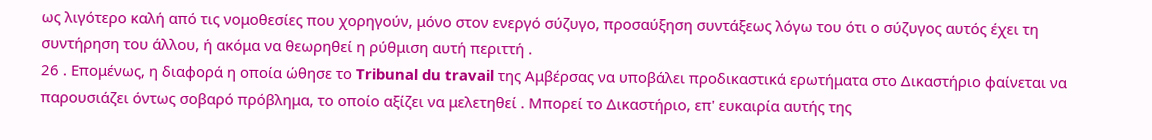ως λιγότερο καλή από τις νομοθεσίες που χορηγούν, μόνο στον ενεργό σύζυγο, προσαύξηση συντάξεως λόγω του ότι ο σύζυγος αυτός έχει τη συντήρηση του άλλου, ή ακόμα να θεωρηθεί η ρύθμιση αυτή περιττή .
26 . Επομένως, η διαφορά η οποία ώθησε το Tribunal du travail της Αμβέρσας να υποβάλει προδικαστικά ερωτήματα στο Δικαστήριο φαίνεται να παρουσιάζει όντως σοβαρό πρόβλημα, το οποίο αξίζει να μελετηθεί . Μπορεί το Δικαστήριο, επ' ευκαιρία αυτής της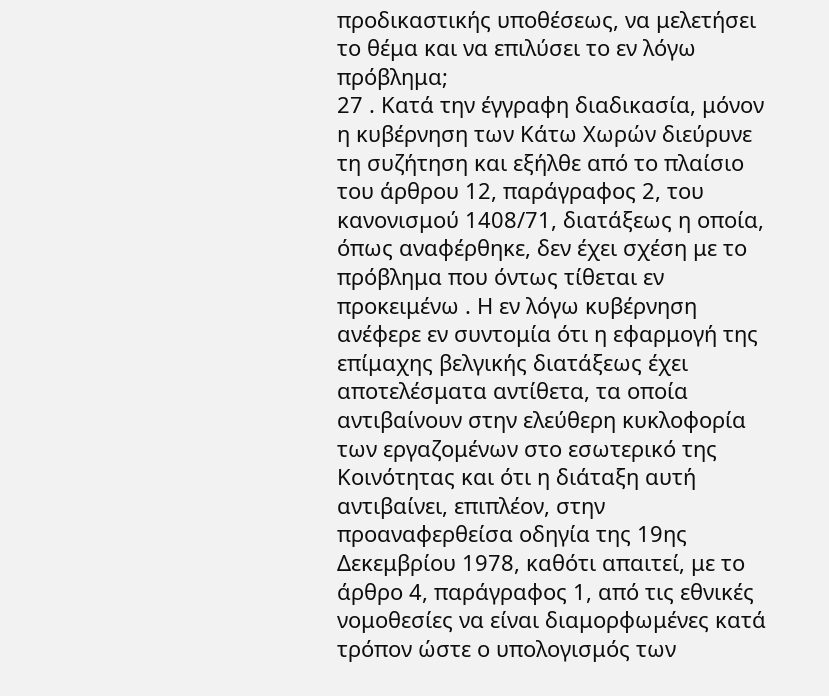προδικαστικής υποθέσεως, να μελετήσει το θέμα και να επιλύσει το εν λόγω πρόβλημα;
27 . Κατά την έγγραφη διαδικασία, μόνον η κυβέρνηση των Κάτω Χωρών διεύρυνε τη συζήτηση και εξήλθε από το πλαίσιο του άρθρου 12, παράγραφος 2, του κανονισμού 1408/71, διατάξεως η οποία, όπως αναφέρθηκε, δεν έχει σχέση με το πρόβλημα που όντως τίθεται εν προκειμένω . Η εν λόγω κυβέρνηση ανέφερε εν συντομία ότι η εφαρμογή της επίμαχης βελγικής διατάξεως έχει αποτελέσματα αντίθετα, τα οποία αντιβαίνουν στην ελεύθερη κυκλοφορία των εργαζομένων στο εσωτερικό της Κοινότητας και ότι η διάταξη αυτή αντιβαίνει, επιπλέον, στην προαναφερθείσα οδηγία της 19ης Δεκεμβρίου 1978, καθότι απαιτεί, με το άρθρο 4, παράγραφος 1, από τις εθνικές νομοθεσίες να είναι διαμορφωμένες κατά τρόπον ώστε ο υπολογισμός των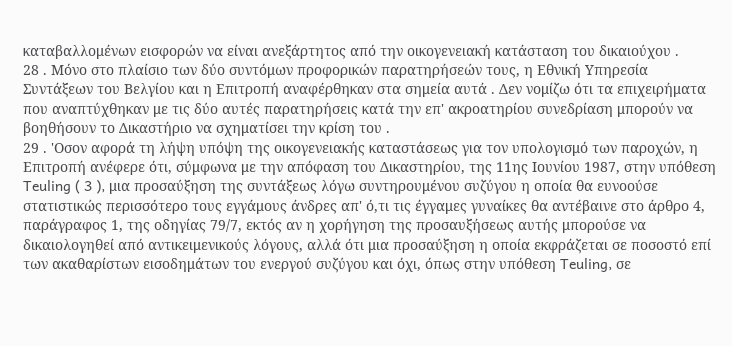καταβαλλομένων εισφορών να είναι ανεξάρτητος από την οικογενειακή κατάσταση του δικαιούχου .
28 . Μόνο στο πλαίσιο των δύο συντόμων προφορικών παρατηρήσεών τους, η Εθνική Υπηρεσία Συντάξεων του Βελγίου και η Επιτροπή αναφέρθηκαν στα σημεία αυτά . Δεν νομίζω ότι τα επιχειρήματα που αναπτύχθηκαν με τις δύο αυτές παρατηρήσεις κατά την επ' ακροατηρίου συνεδρίαση μπορούν να βοηθήσουν το Δικαστήριο να σχηματίσει την κρίση του .
29 . 'Οσον αφορά τη λήψη υπόψη της οικογενειακής καταστάσεως για τον υπολογισμό των παροχών, η Επιτροπή ανέφερε ότι, σύμφωνα με την απόφαση του Δικαστηρίου, της 11ης Ιουνίου 1987, στην υπόθεση Teuling ( 3 ), μια προσαύξηση της συντάξεως λόγω συντηρουμένου συζύγου η οποία θα ευνοούσε στατιστικώς περισσότερο τους εγγάμους άνδρες απ' ό,τι τις έγγαμες γυναίκες θα αντέβαινε στο άρθρο 4, παράγραφος 1, της οδηγίας 79/7, εκτός αν η χορήγηση της προσαυξήσεως αυτής μπορούσε να δικαιολογηθεί από αντικειμενικούς λόγους, αλλά ότι μια προσαύξηση η οποία εκφράζεται σε ποσοστό επί των ακαθαρίστων εισοδημάτων του ενεργού συζύγου και όχι, όπως στην υπόθεση Teuling, σε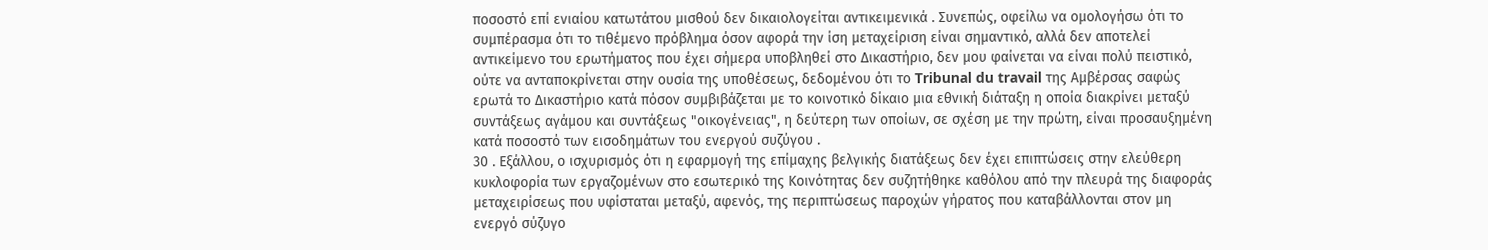ποσοστό επί ενιαίου κατωτάτου μισθού δεν δικαιολογείται αντικειμενικά . Συνεπώς, οφείλω να ομολογήσω ότι το συμπέρασμα ότι το τιθέμενο πρόβλημα όσον αφορά την ίση μεταχείριση είναι σημαντικό, αλλά δεν αποτελεί αντικείμενο του ερωτήματος που έχει σήμερα υποβληθεί στο Δικαστήριο, δεν μου φαίνεται να είναι πολύ πειστικό, ούτε να ανταποκρίνεται στην ουσία της υποθέσεως, δεδομένου ότι το Tribunal du travail της Αμβέρσας σαφώς ερωτά το Δικαστήριο κατά πόσον συμβιβάζεται με το κοινοτικό δίκαιο μια εθνική διάταξη η οποία διακρίνει μεταξύ συντάξεως αγάμου και συντάξεως "οικογένειας", η δεύτερη των οποίων, σε σχέση με την πρώτη, είναι προσαυξημένη κατά ποσοστό των εισοδημάτων του ενεργού συζύγου .
30 . Εξάλλου, ο ισχυρισμός ότι η εφαρμογή της επίμαχης βελγικής διατάξεως δεν έχει επιπτώσεις στην ελεύθερη κυκλοφορία των εργαζομένων στο εσωτερικό της Κοινότητας δεν συζητήθηκε καθόλου από την πλευρά της διαφοράς μεταχειρίσεως που υφίσταται μεταξύ, αφενός, της περιπτώσεως παροχών γήρατος που καταβάλλονται στον μη ενεργό σύζυγο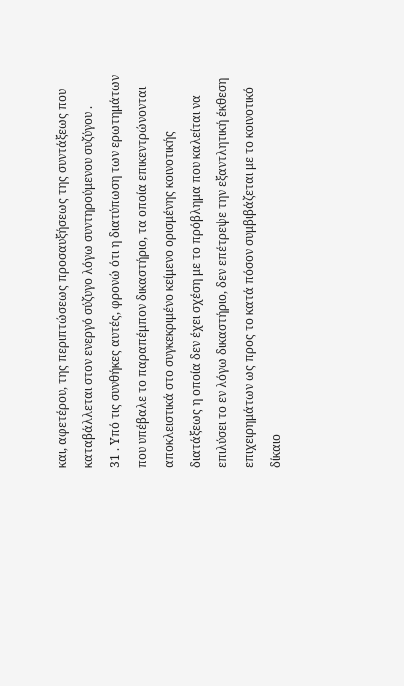και, αφετέρου, της περιπτώσεως προσαυξήσεως της συντάξεως που καταβάλλεται στον ενεργό σύζυγο λόγω συντηρούμενου συζύγου .
31 . Υπό τις συνθήκες αυτές, φρονώ ότι η διατύπωση των ερωτημάτων που υπέβαλε το παραπέμπον δικαστήριο, τα οποία επικεντρώνονται αποκλειστικά στο συγκεκριμένο κείμενο ορισμένης κοινοτικής διατάξεως η οποία δεν έχει σχέση με το πρόβλημα που καλείται να επιλύσει το εν λόγω δικαστήριο, δεν επέτρεψε την εξαντλητική έκθεση επιχειρημάτων ως προς το κατά πόσον συμβιβάζεται με το κοινοτικό δίκαιο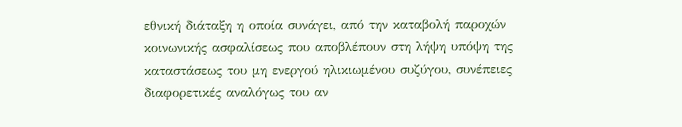εθνική διάταξη η οποία συνάγει, από την καταβολή παροχών κοινωνικής ασφαλίσεως που αποβλέπουν στη λήψη υπόψη της καταστάσεως του μη ενεργού ηλικιωμένου συζύγου, συνέπειες διαφορετικές αναλόγως του αν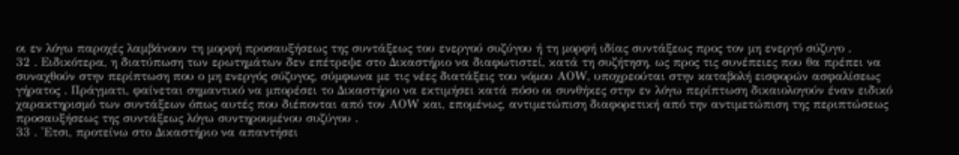οι εν λόγω παροχές λαμβάνουν τη μορφή προσαυξήσεως της συντάξεως του ενεργού συζύγου ή τη μορφή ιδίας συντάξεως προς τον μη ενεργό σύζυγο .
32 . Ειδικότερα, η διατύπωση των ερωτημάτων δεν επέτρεψε στο Δικαστήριο να διαφωτιστεί, κατά τη συζήτηση, ως προς τις συνέπειες που θα πρέπει να συναχθούν στην περίπτωση που ο μη ενεργός σύζυγος, σύμφωνα με τις νέες διατάξεις του νόμου ΑΟW, υποχρεούται στην καταβολή εισφορών ασφαλίσεως γήρατος . Πράγματι, φαίνεται σημαντικό να μπορέσει το Δικαστήριο να εκτιμήσει κατά πόσο οι συνθήκες στην εν λόγω περίπτωση δικαιολογούν έναν ειδικό χαρακτηρισμό των συντάξεων όπως αυτές που διέπονται από τον ΑΟW και, επομένως, αντιμετώπιση διαφορετική από την αντιμετώπιση της περιπτώσεως προσαυξήσεως της συντάξεως λόγω συντηρουμένου συζύγου .
33 . 'Ετσι, προτείνω στο Δικαστήριο να απαντήσει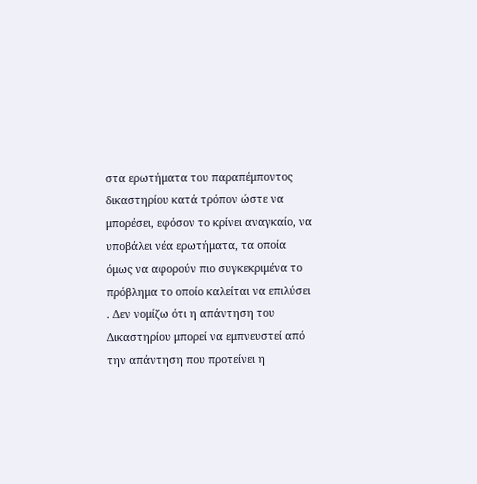στα ερωτήματα του παραπέμποντος δικαστηρίου κατά τρόπον ώστε να μπορέσει, εφόσον το κρίνει αναγκαίο, να υποβάλει νέα ερωτήματα, τα οποία όμως να αφορούν πιο συγκεκριμένα το πρόβλημα το οποίο καλείται να επιλύσει . Δεν νομίζω ότι η απάντηση του Δικαστηρίου μπορεί να εμπνευστεί από την απάντηση που προτείνει η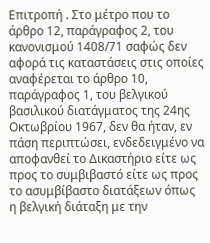Επιτροπή . Στο μέτρο που το άρθρο 12, παράγραφος 2, του κανονισμού 1408/71 σαφώς δεν αφορά τις καταστάσεις στις οποίες αναφέρεται το άρθρο 10, παράγραφος 1, του βελγικού βασιλικού διατάγματος της 24ης Οκτωβρίου 1967, δεν θα ήταν, εν πάση περιπτώσει, ενδεδειγμένο να αποφανθεί το Δικαστήριο είτε ως προς το συμβιβαστό είτε ως προς το ασυμβίβαστο διατάξεων όπως η βελγική διάταξη με την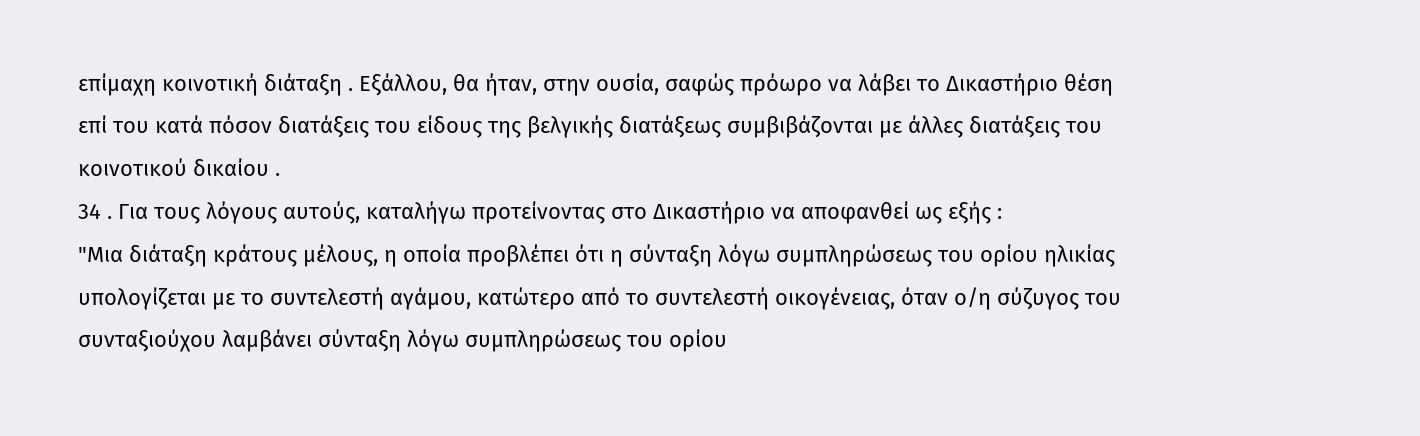επίμαχη κοινοτική διάταξη . Εξάλλου, θα ήταν, στην ουσία, σαφώς πρόωρο να λάβει το Δικαστήριο θέση επί του κατά πόσον διατάξεις του είδους της βελγικής διατάξεως συμβιβάζονται με άλλες διατάξεις του κοινοτικού δικαίου .
34 . Για τους λόγους αυτούς, καταλήγω προτείνοντας στο Δικαστήριο να αποφανθεί ως εξής :
"Μια διάταξη κράτους μέλους, η οποία προβλέπει ότι η σύνταξη λόγω συμπληρώσεως του ορίου ηλικίας υπολογίζεται με το συντελεστή αγάμου, κατώτερο από το συντελεστή οικογένειας, όταν ο/η σύζυγος του συνταξιούχου λαμβάνει σύνταξη λόγω συμπληρώσεως του ορίου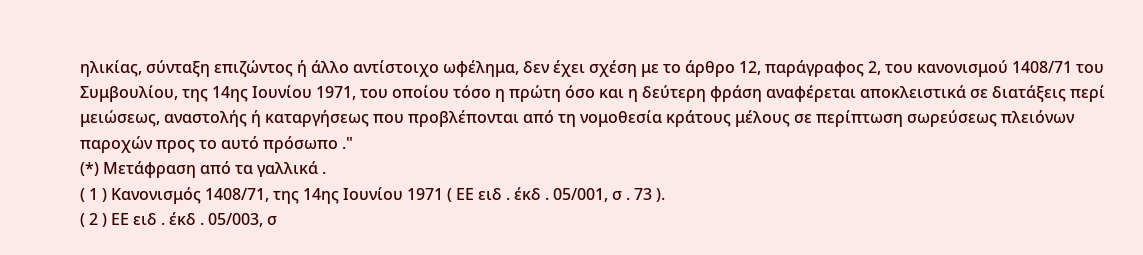ηλικίας, σύνταξη επιζώντος ή άλλο αντίστοιχο ωφέλημα, δεν έχει σχέση με το άρθρο 12, παράγραφος 2, του κανονισμού 1408/71 του Συμβουλίου, της 14ης Ιουνίου 1971, του οποίου τόσο η πρώτη όσο και η δεύτερη φράση αναφέρεται αποκλειστικά σε διατάξεις περί μειώσεως, αναστολής ή καταργήσεως που προβλέπονται από τη νομοθεσία κράτους μέλους σε περίπτωση σωρεύσεως πλειόνων παροχών προς το αυτό πρόσωπο ."
(*) Μετάφραση από τα γαλλικά .
( 1 ) Κανονισμός 1408/71, της 14ης Ιουνίου 1971 ( ΕΕ ειδ . έκδ . 05/001, σ . 73 ).
( 2 ) ΕΕ ειδ . έκδ . 05/003, σ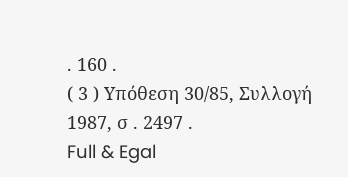. 160 .
( 3 ) Υπόθεση 30/85, Συλλογή 1987, σ . 2497 .
Full & Egal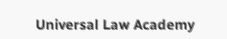Universal Law Academy